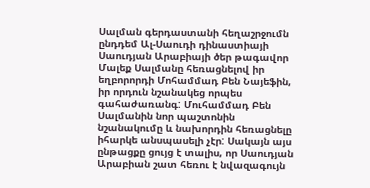Սալման գերդաստանի հեղաշրջումն ընդդեմ Ալ-Սաուդի դինաստիայի
Սաուդյան Արաբիայի ծեր թագավոր Մալեք Սալմանը հեռացնելով իր եղբորորդի Մոհամմադ Բեն Նայեֆին, իր որդուն նշանակեց որպես գահաժառանգ: Մուհամմադ Բեն Սալմանին նոր պաշտոնին նշանակումը և նախորդին հեռացնելը իհարկե անսպասելի չէր: Սակայն այս ընթացքը ցույց է տալիս, որ Սաուդյան Արաբիան շատ հեռու է նվազագույն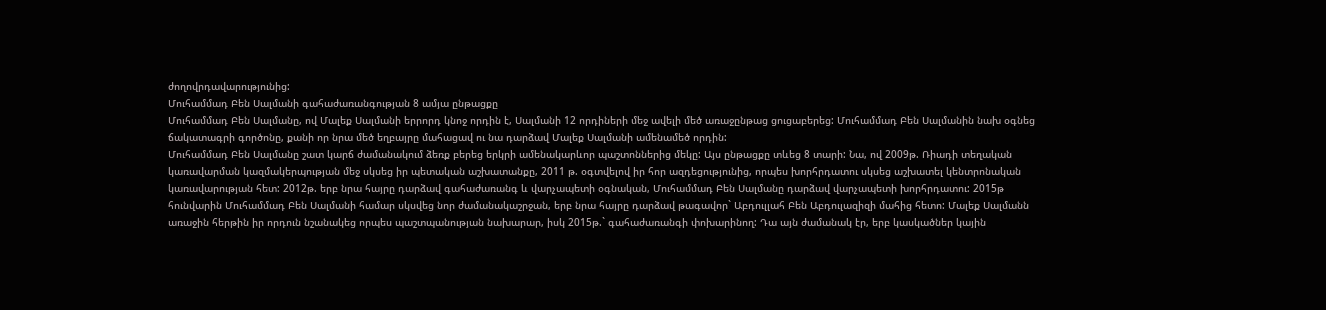ժողովրդավարությունից:
Մուհամմադ Բեն Սալմանի գահաժառանգության 8 ամյա ընթացքը
Մուհամմադ Բեն Սալմանը, ով Մալեք Սալմանի երրորդ կնոջ որդին է, Սալմանի 12 որդիների մեջ ավելի մեծ առաջընթաց ցուցաբերեց: Մուհամմադ Բեն Սալմանին նախ օգնեց ճակատագրի գործոնը, քանի որ նրա մեծ եղբայրը մահացավ ու նա դարձավ Մալեք Սալմանի ամենամեծ որդին:
Մուհամմադ Բեն Սալմանը շատ կարճ ժամանակում ձեռք բերեց երկրի ամենակարևոր պաշտոններից մեկը: Այս ընթացքը տևեց 8 տարի: Նա, ով 2009թ. Ռիադի տեղական կառավարման կազմակերպության մեջ սկսեց իր պետական աշխատանքը, 2011 թ. օգտվելով իր հոր ազդեցությունից, որպես խորհրդատու սկսեց աշխատել կենտրոնական կառավարության հետ: 2012թ. երբ նրա հայրը դարձավ գահաժառանգ և վարչապետի օգնական, Մուհամմադ Բեն Սալմանը դարձավ վարչապետի խորհրդատու: 2015թ հունվարին Մուհամմադ Բեն Սալմանի համար սկսվեց նոր ժամանակաշրջան, երբ նրա հայրը դարձավ թագավոր` Աբդուլլահ Բեն Աբդուլազիզի մահից հետո: Մալեք Սալմանն առաջին հերթին իր որդուն նշանակեց որպես պաշտպանության նախարար, իսկ 2015թ.` գահաժառանգի փոխարինող: Դա այն ժամանակ էր, երբ կասկածներ կային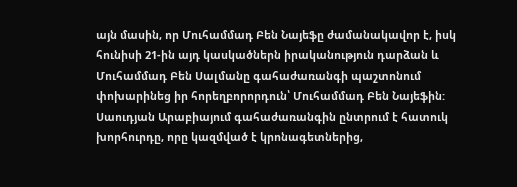այն մասին, որ Մուհամմադ Բեն Նայեֆը ժամանակավոր է, իսկ հունիսի 21-ին այդ կասկածներն իրականություն դարձան և Մուհամմադ Բեն Սալմանը գահաժառանգի պաշտոնում փոխարինեց իր հորեղբորորդուն՝ Մուհամմադ Բեն Նայեֆին: Սաուդյան Արաբիայում գահաժառանգին ընտրում է հատուկ խորհուրդը, որը կազմված է կրոնագետներից,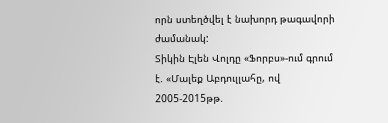որն ստեղծվել է նախորդ թագավորի ժամանակ:
Տիկին Էլեն Վոլդը «Ֆորբս»-ում գրում է. «Մալեք Աբդուլլահը, ով 2005-2015թթ.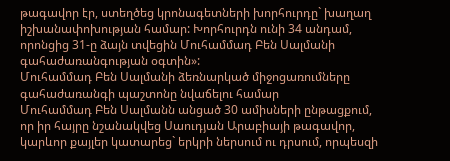թագավոր էր, ստեղծեց կրոնագետների խորհուրդը` խաղաղ իշխանափոխության համար: Խորհուրդն ունի 34 անդամ, որոնցից 31-ը ձայն տվեցին Մուհամմադ Բեն Սալմանի գահաժառանգության օգտին»:
Մուհամմադ Բեն Սալմանի ձեռնարկած միջոցառումները գահաժառանգի պաշտոնը նվաճելու համար
Մուհամմադ Բեն Սալմանն անցած 30 ամիսների ընթացքում, որ իր հայրը նշանակվեց Սաուդյան Արաբիայի թագավոր, կարևոր քայլեր կատարեց` երկրի ներսում ու դրսում, որպեսզի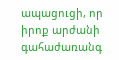ապացուցի, որ իրոք արժանի գահաժառանգ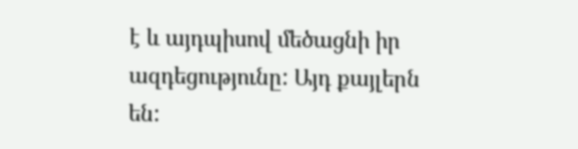է և այդպիսով մեծացնի իր ազդեցությունը: Այդ քայլերն են: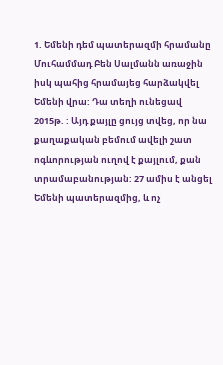1. Եմենի դեմ պատերազմի հրամանը
Մուհամմադ Բեն Սալմանն առաջին իսկ պահից հրամայեց հարձակվել Եմենի վրա: Դա տեղի ունեցավ 2015թ. : Այդ քայլը ցույց տվեց, որ նա քաղաքական բեմում ավելի շատ ոգևորության ուղով է քայլում, քան տրամաբանության: 27 ամիս է անցել Եմենի պատերազմից, և ոչ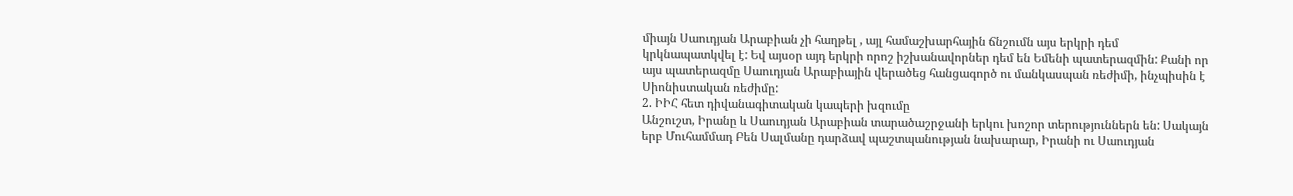միայն Սաուդյան Արաբիան չի հաղթել , այլ համաշխարհային ճնշումն այս երկրի դեմ կրկնապատկվել է: Եվ այսօր այդ երկրի որոշ իշխանավորներ դեմ են Եմենի պատերազմին: Քանի որ այս պատերազմը Սաուդյան Արաբիային վերածեց հանցագործ ու մանկասպան ռեժիմի, ինչպիսին է Սիոնիստական ռեժիմը:
2. ԻԻՀ հետ դիվանագիտական կապերի խզումը
Անշուշտ, Իրանը և Սաուդյան Արաբիան տարածաշրջանի երկու խոշոր տերություններն են: Սակայն երբ Մուհամմադ Բեն Սալմանը դարձավ պաշտպանության նախարար, Իրանի ու Սաուդյան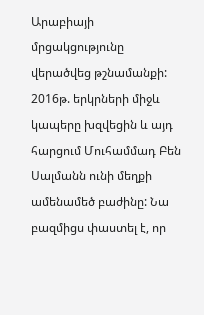Արաբիայի մրցակցությունը վերածվեց թշնամանքի: 2016թ. երկրների միջև կապերը խզվեցին և այդ հարցում Մուհամմադ Բեն Սալմանն ունի մեղքի ամենամեծ բաժինը: Նա բազմիցս փաստել է, որ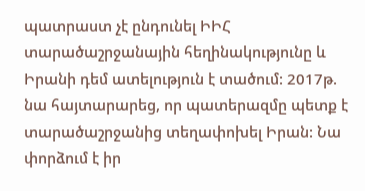պատրաստ չէ ընդունել ԻԻՀ տարածաշրջանային հեղինակությունը և Իրանի դեմ ատելություն է տածում: 2017թ. նա հայտարարեց, որ պատերազմը պետք է տարածաշրջանից տեղափոխել Իրան: Նա փորձում է իր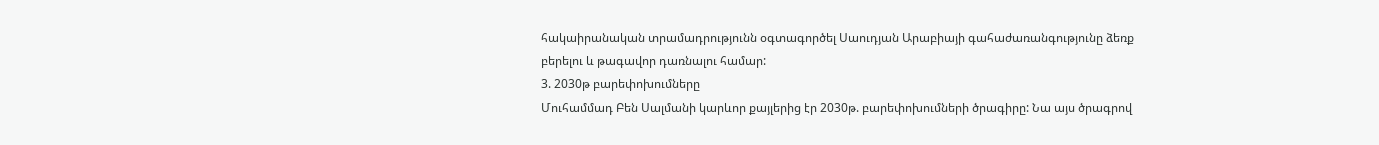հակաիրանական տրամադրությունն օգտագործել Սաուդյան Արաբիայի գահաժառանգությունը ձեռք բերելու և թագավոր դառնալու համար:
3. 2030թ բարեփոխումները
Մուհամմադ Բեն Սալմանի կարևոր քայլերից էր 2030թ. բարեփոխումների ծրագիրը: Նա այս ծրագրով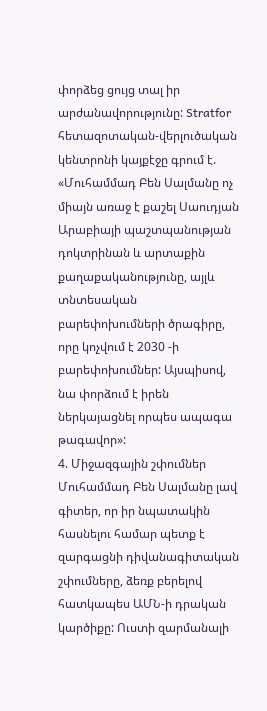փորձեց ցույց տալ իր արժանավորությունը: Stratfor հետազոտական-վերլուծական կենտրոնի կայքէջը գրում է. «Մուհամմադ Բեն Սալմանը ոչ միայն առաջ է քաշել Սաուդյան Արաբիայի պաշտպանության դոկտրինան և արտաքին քաղաքականությունը, այլև տնտեսական բարեփոխումների ծրագիրը, որը կոչվում է 2030 -ի բարեփոխումներ: Այսպիսով, նա փորձում է իրեն ներկայացնել որպես ապագա թագավոր»:
4. Միջազգային շփումներ
Մուհամմադ Բեն Սալմանը լավ գիտեր, որ իր նպատակին հասնելու համար պետք է զարգացնի դիվանագիտական շփումները, ձեռք բերելով հատկապես ԱՄՆ-ի դրական կարծիքը: Ուստի զարմանալի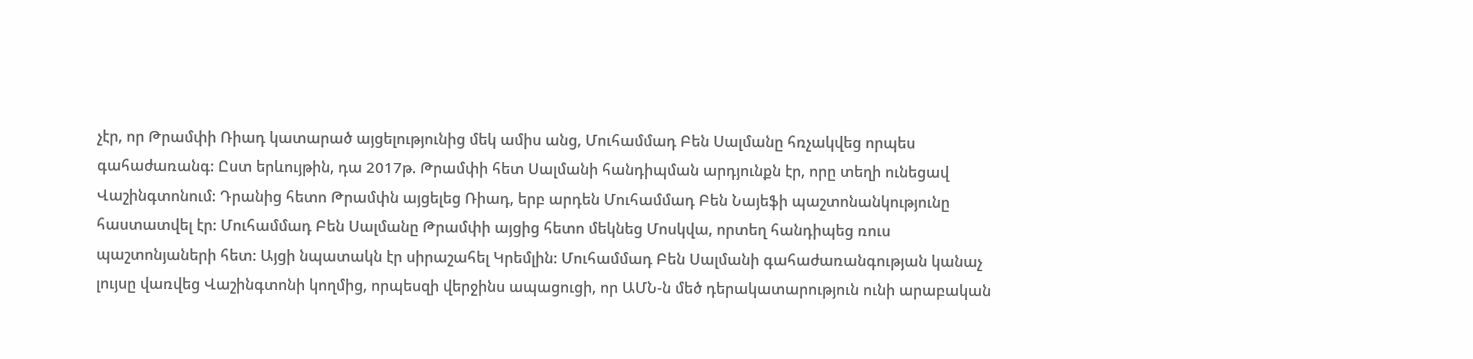չէր, որ Թրամփի Ռիադ կատարած այցելությունից մեկ ամիս անց, Մուհամմադ Բեն Սալմանը հռչակվեց որպես գահաժառանգ: Ըստ երևույթին, դա 2017թ. Թրամփի հետ Սալմանի հանդիպման արդյունքն էր, որը տեղի ունեցավ Վաշինգտոնում: Դրանից հետո Թրամփն այցելեց Ռիադ, երբ արդեն Մուհամմադ Բեն Նայեֆի պաշտոնանկությունը հաստատվել էր: Մուհամմադ Բեն Սալմանը Թրամփի այցից հետո մեկնեց Մոսկվա, որտեղ հանդիպեց ռուս պաշտոնյաների հետ: Այցի նպատակն էր սիրաշահել Կրեմլին: Մուհամմադ Բեն Սալմանի գահաժառանգության կանաչ լույսը վառվեց Վաշինգտոնի կողմից, որպեսզի վերջինս ապացուցի, որ ԱՄՆ-ն մեծ դերակատարություն ունի արաբական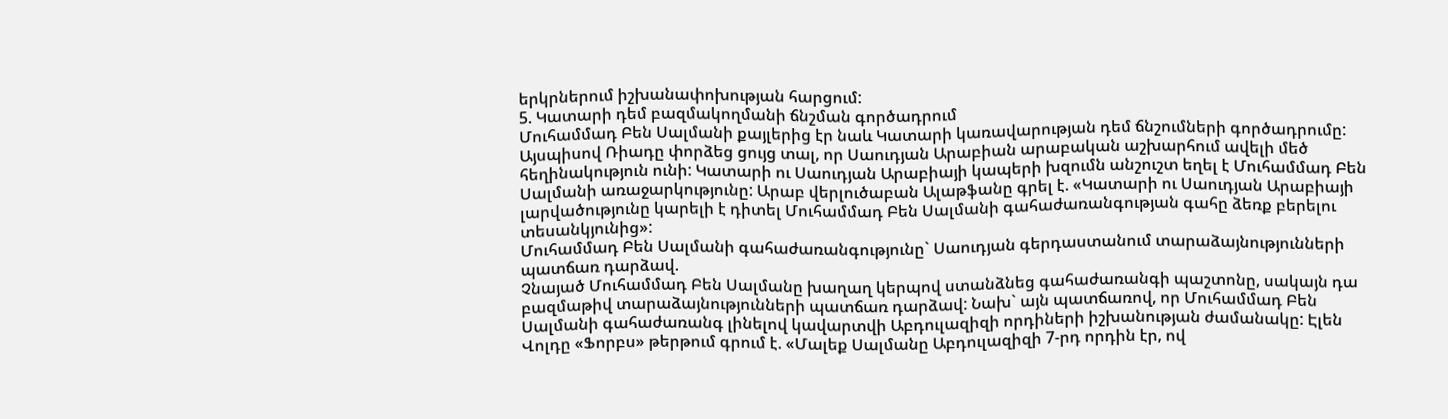երկրներում իշխանափոխության հարցում:
5. Կատարի դեմ բազմակողմանի ճնշման գործադրում
Մուհամմադ Բեն Սալմանի քայլերից էր նաև Կատարի կառավարության դեմ ճնշումների գործադրումը: Այսպիսով Ռիադը փորձեց ցույց տալ, որ Սաուդյան Արաբիան արաբական աշխարհում ավելի մեծ հեղինակություն ունի: Կատարի ու Սաուդյան Արաբիայի կապերի խզումն անշուշտ եղել է Մուհամմադ Բեն Սալմանի առաջարկությունը: Արաբ վերլուծաբան Ալաթֆանը գրել է. «Կատարի ու Սաուդյան Արաբիայի լարվածությունը կարելի է դիտել Մուհամմադ Բեն Սալմանի գահաժառանգության գահը ձեռք բերելու տեսանկյունից»:
Մուհամմադ Բեն Սալմանի գահաժառանգությունը` Սաուդյան գերդաստանում տարաձայնությունների պատճառ դարձավ.
Չնայած Մուհամմադ Բեն Սալմանը խաղաղ կերպով ստանձնեց գահաժառանգի պաշտոնը, սակայն դա բազմաթիվ տարաձայնությունների պատճառ դարձավ: Նախ` այն պատճառով, որ Մուհամմադ Բեն Սալմանի գահաժառանգ լինելով կավարտվի Աբդուլազիզի որդիների իշխանության ժամանակը: Էլեն Վոլդը «Ֆորբս» թերթում գրում է. «Մալեք Սալմանը Աբդուլազիզի 7-րդ որդին էր, ով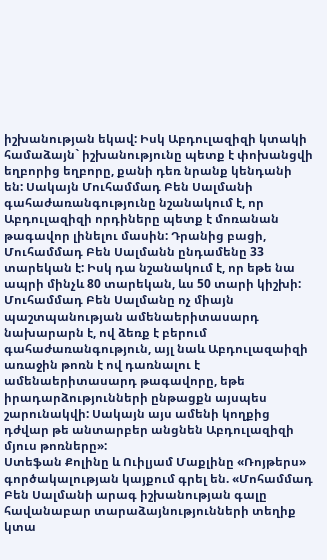իշխանության եկավ: Իսկ Աբդուլազիզի կտակի համաձայն` իշխանությունը պետք է փոխանցվի եղբորից եղբորը, քանի դեռ նրանք կենդանի են: Սակայն Մուհամմադ Բեն Սալմանի գահաժառանգությունը նշանակում է, որ Աբդուլազիզի որդիները պետք է մոռանան թագավոր լինելու մասին: Դրանից բացի, Մուհամմադ Բեն Սալմանն ընդամենը 33 տարեկան է: Իսկ դա նշանակում է, որ եթե նա ապրի մինչև 80 տարեկան, ևս 50 տարի կիշխի: Մուհամմադ Բեն Սալմանը ոչ միայն պաշտպանության ամենաերիտասարդ նախարարն է, ով ձեռք է բերում գահաժառանգություն, այլ նաև Աբդուլազաիզի առաջին թոռն է ով դառնալու է ամենաերիտասարդ թագավորը, եթե իրադարձությունների ընթացքն այսպես շարունակվի: Սակայն այս ամենի կողքից դժվար թե անտարբեր անցնեն Աբդուլազիզի մյուս թոռները»:
Ստեֆան Քոլինը և Ուիլյամ Մաքլինը «Ռոյթերս» գործակալության կայքում գրել են. «Մոհամմադ Բեն Սալմանի արագ իշխանության գալը հավանաբար տարաձայնությունների տեղիք կտա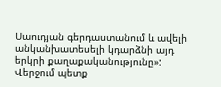Սաուդյան գերդաստանում և ավելի անկանխատեսելի կդարձնի այդ երկրի քաղաքականությունը»:
Վերջում պետք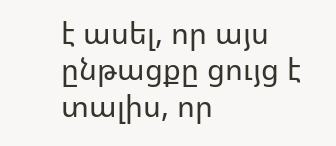է ասել, որ այս ընթացքը ցույց է տալիս, որ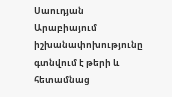Սաուդյան Արաբիայում իշխանափոխությունը գտնվում է թերի և հետամնաց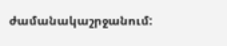ժամանակաշրջանում: